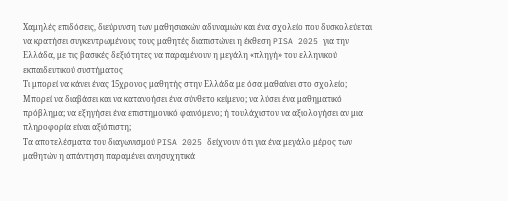Χαμηλές επιδόσεις, διεύρυνση των μαθησιακών αδυναμιών και ένα σχολείο που δυσκολεύεται να κρατήσει συγκεντρωμένους τους μαθητές διαπιστώνει η έκθεση PISA 2025 για την Ελλάδα, με τις βασικές δεξιότητες να παραμένουν η μεγάλη «πληγή» του ελληνικού εκπαιδευτικού συστήματος
Τι μπορεί να κάνει ένας 15χρονος μαθητής στην Ελλάδα με όσα μαθαίνει στο σχολείο; Μπορεί να διαβάσει και να κατανοήσει ένα σύνθετο κείμενο; να λύσει ένα μαθηματικό πρόβλημα; να εξηγήσει ένα επιστημονικό φαινόμενο; ή τουλάχιστον να αξιολογήσει αν μια πληροφορία είναι αξιόπιστη;
Τα αποτελέσματα του διαγωνισμού PISA 2025 δείχνουν ότι για ένα μεγάλο μέρος των μαθητών η απάντηση παραμένει ανησυχητικά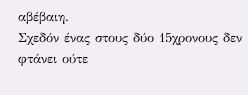αβέβαιη.
Σχεδόν ένας στους δύο 15χρονους δεν φτάνει ούτε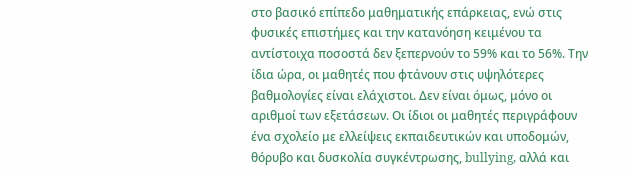στο βασικό επίπεδο μαθηματικής επάρκειας, ενώ στις φυσικές επιστήμες και την κατανόηση κειμένου τα αντίστοιχα ποσοστά δεν ξεπερνούν το 59% και το 56%. Την ίδια ώρα, οι μαθητές που φτάνουν στις υψηλότερες βαθμολογίες είναι ελάχιστοι. Δεν είναι όμως, μόνο οι αριθμοί των εξετάσεων. Οι ίδιοι οι μαθητές περιγράφουν ένα σχολείο με ελλείψεις εκπαιδευτικών και υποδομών, θόρυβο και δυσκολία συγκέντρωσης, bullying, αλλά και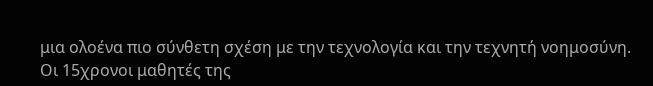μια ολοένα πιο σύνθετη σχέση με την τεχνολογία και την τεχνητή νοημοσύνη.
Οι 15χρονοι μαθητές της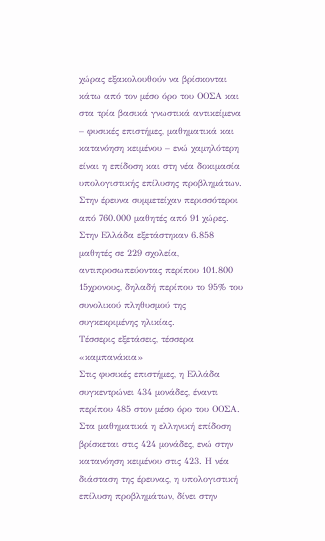χώρας εξακολουθούν να βρίσκονται κάτω από τον μέσο όρο του ΟΟΣΑ και στα τρία βασικά γνωστικά αντικείμενα – φυσικές επιστήμες, μαθηματικά και κατανόηση κειμένου – ενώ χαμηλότερη είναι η επίδοση και στη νέα δοκιμασία υπολογιστικής επίλυσης προβλημάτων.
Στην έρευνα συμμετείχαν περισσότεροι από 760.000 μαθητές από 91 χώρες. Στην Ελλάδα εξετάστηκαν 6.858 μαθητές σε 229 σχολεία, αντιπροσωπεύοντας περίπου 101.800 15χρονους, δηλαδή περίπου το 95% του συνολικού πληθυσμού της συγκεκριμένης ηλικίας.
Τέσσερις εξετάσεις, τέσσερα «καμπανάκια»
Στις φυσικές επιστήμες, η Ελλάδα συγκεντρώνει 434 μονάδες, έναντι περίπου 485 στον μέσο όρο του ΟΟΣΑ. Στα μαθηματικά η ελληνική επίδοση βρίσκεται στις 424 μονάδες, ενώ στην κατανόηση κειμένου στις 423. Η νέα διάσταση της έρευνας, η υπολογιστική επίλυση προβλημάτων, δίνει στην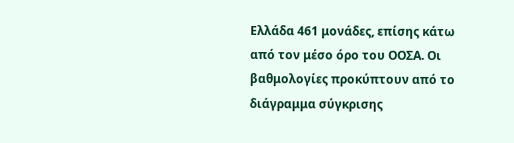Ελλάδα 461 μονάδες, επίσης κάτω από τον μέσο όρο του ΟΟΣΑ. Οι βαθμολογίες προκύπτουν από το διάγραμμα σύγκρισης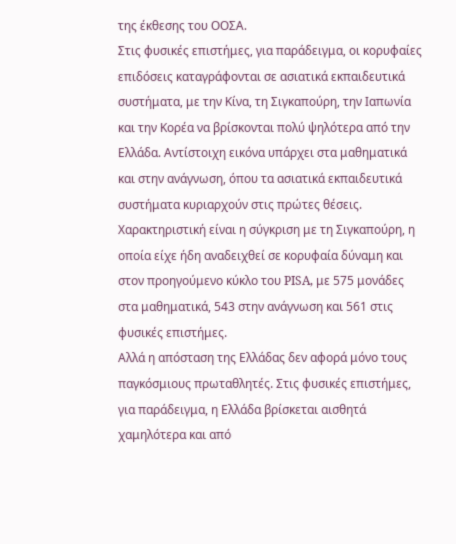της έκθεσης του ΟΟΣΑ.
Στις φυσικές επιστήμες, για παράδειγμα, οι κορυφαίες επιδόσεις καταγράφονται σε ασιατικά εκπαιδευτικά συστήματα, με την Κίνα, τη Σιγκαπούρη, την Ιαπωνία και την Κορέα να βρίσκονται πολύ ψηλότερα από την Ελλάδα. Αντίστοιχη εικόνα υπάρχει στα μαθηματικά και στην ανάγνωση, όπου τα ασιατικά εκπαιδευτικά συστήματα κυριαρχούν στις πρώτες θέσεις.
Χαρακτηριστική είναι η σύγκριση με τη Σιγκαπούρη, η οποία είχε ήδη αναδειχθεί σε κορυφαία δύναμη και στον προηγούμενο κύκλο του PISA, με 575 μονάδες στα μαθηματικά, 543 στην ανάγνωση και 561 στις φυσικές επιστήμες.
Αλλά η απόσταση της Ελλάδας δεν αφορά μόνο τους παγκόσμιους πρωταθλητές. Στις φυσικές επιστήμες, για παράδειγμα, η Ελλάδα βρίσκεται αισθητά χαμηλότερα και από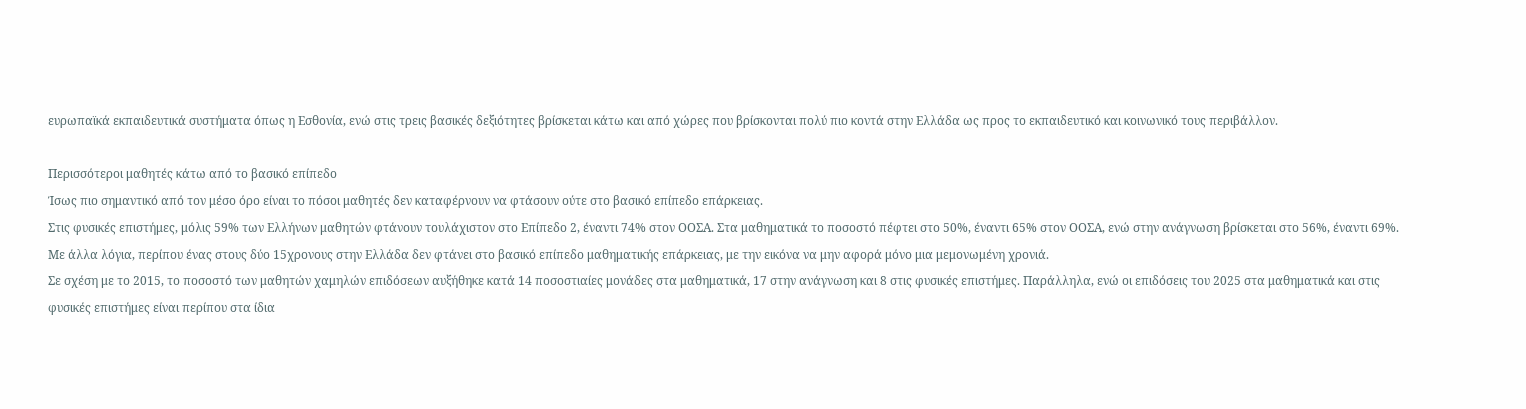ευρωπαϊκά εκπαιδευτικά συστήματα όπως η Εσθονία, ενώ στις τρεις βασικές δεξιότητες βρίσκεται κάτω και από χώρες που βρίσκονται πολύ πιο κοντά στην Ελλάδα ως προς το εκπαιδευτικό και κοινωνικό τους περιβάλλον.

Περισσότεροι μαθητές κάτω από το βασικό επίπεδο
Ίσως πιο σημαντικό από τον μέσο όρο είναι το πόσοι μαθητές δεν καταφέρνουν να φτάσουν ούτε στο βασικό επίπεδο επάρκειας.
Στις φυσικές επιστήμες, μόλις 59% των Ελλήνων μαθητών φτάνουν τουλάχιστον στο Επίπεδο 2, έναντι 74% στον ΟΟΣΑ. Στα μαθηματικά το ποσοστό πέφτει στο 50%, έναντι 65% στον ΟΟΣΑ, ενώ στην ανάγνωση βρίσκεται στο 56%, έναντι 69%.
Με άλλα λόγια, περίπου ένας στους δύο 15χρονους στην Ελλάδα δεν φτάνει στο βασικό επίπεδο μαθηματικής επάρκειας, με την εικόνα να μην αφορά μόνο μια μεμονωμένη χρονιά.
Σε σχέση με το 2015, το ποσοστό των μαθητών χαμηλών επιδόσεων αυξήθηκε κατά 14 ποσοστιαίες μονάδες στα μαθηματικά, 17 στην ανάγνωση και 8 στις φυσικές επιστήμες. Παράλληλα, ενώ οι επιδόσεις του 2025 στα μαθηματικά και στις φυσικές επιστήμες είναι περίπου στα ίδια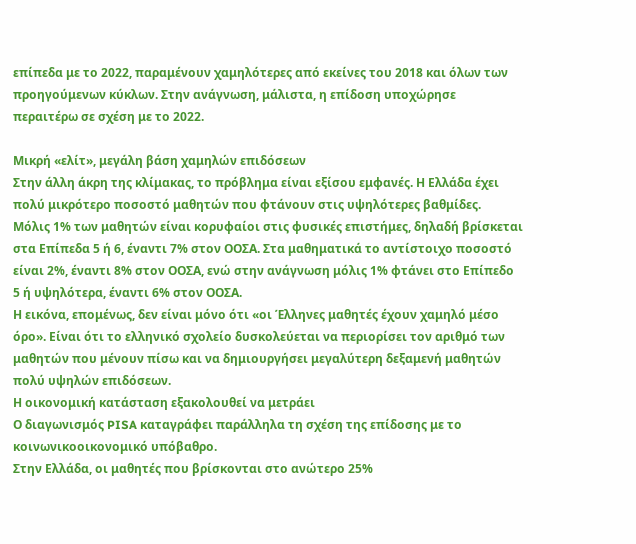επίπεδα με το 2022, παραμένουν χαμηλότερες από εκείνες του 2018 και όλων των προηγούμενων κύκλων. Στην ανάγνωση, μάλιστα, η επίδοση υποχώρησε περαιτέρω σε σχέση με το 2022.

Μικρή «ελίτ», μεγάλη βάση χαμηλών επιδόσεων
Στην άλλη άκρη της κλίμακας, το πρόβλημα είναι εξίσου εμφανές. Η Ελλάδα έχει πολύ μικρότερο ποσοστό μαθητών που φτάνουν στις υψηλότερες βαθμίδες.
Μόλις 1% των μαθητών είναι κορυφαίοι στις φυσικές επιστήμες, δηλαδή βρίσκεται στα Επίπεδα 5 ή 6, έναντι 7% στον ΟΟΣΑ. Στα μαθηματικά το αντίστοιχο ποσοστό είναι 2%, έναντι 8% στον ΟΟΣΑ, ενώ στην ανάγνωση μόλις 1% φτάνει στο Επίπεδο 5 ή υψηλότερα, έναντι 6% στον ΟΟΣΑ.
Η εικόνα, επομένως, δεν είναι μόνο ότι «οι Έλληνες μαθητές έχουν χαμηλό μέσο όρο». Είναι ότι το ελληνικό σχολείο δυσκολεύεται να περιορίσει τον αριθμό των μαθητών που μένουν πίσω και να δημιουργήσει μεγαλύτερη δεξαμενή μαθητών πολύ υψηλών επιδόσεων.
Η οικονομική κατάσταση εξακολουθεί να μετράει
Ο διαγωνισμός PISA καταγράφει παράλληλα τη σχέση της επίδοσης με το κοινωνικοοικονομικό υπόβαθρο.
Στην Ελλάδα, οι μαθητές που βρίσκονται στο ανώτερο 25%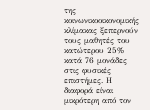της κοινωνικοοικονομικής κλίμακας ξεπερνούν τους μαθητές του κατώτερου 25% κατά 76 μονάδες στις φυσικές επιστήμες. Η διαφορά είναι μικρότερη από τον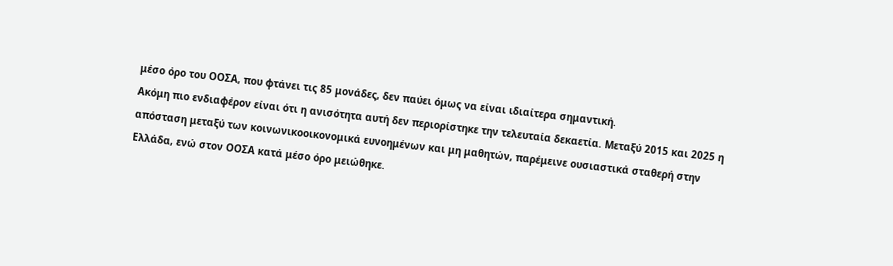μέσο όρο του ΟΟΣΑ, που φτάνει τις 85 μονάδες, δεν παύει όμως να είναι ιδιαίτερα σημαντική.
Ακόμη πιο ενδιαφέρον είναι ότι η ανισότητα αυτή δεν περιορίστηκε την τελευταία δεκαετία. Μεταξύ 2015 και 2025 η απόσταση μεταξύ των κοινωνικοοικονομικά ευνοημένων και μη μαθητών, παρέμεινε ουσιαστικά σταθερή στην Ελλάδα, ενώ στον ΟΟΣΑ κατά μέσο όρο μειώθηκε.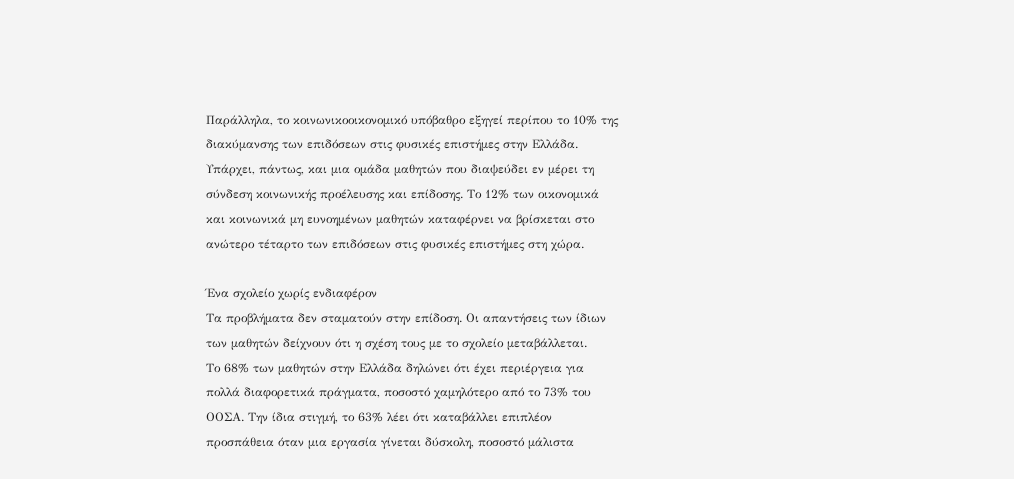Παράλληλα, το κοινωνικοοικονομικό υπόβαθρο εξηγεί περίπου το 10% της διακύμανσης των επιδόσεων στις φυσικές επιστήμες στην Ελλάδα.
Υπάρχει, πάντως, και μια ομάδα μαθητών που διαψεύδει εν μέρει τη σύνδεση κοινωνικής προέλευσης και επίδοσης. Το 12% των οικονομικά και κοινωνικά μη ευνοημένων μαθητών καταφέρνει να βρίσκεται στο ανώτερο τέταρτο των επιδόσεων στις φυσικές επιστήμες στη χώρα.

Ένα σχολείο χωρίς ενδιαφέρον
Τα προβλήματα δεν σταματούν στην επίδοση. Οι απαντήσεις των ίδιων των μαθητών δείχνουν ότι η σχέση τους με το σχολείο μεταβάλλεται.
Το 68% των μαθητών στην Ελλάδα δηλώνει ότι έχει περιέργεια για πολλά διαφορετικά πράγματα, ποσοστό χαμηλότερο από το 73% του ΟΟΣΑ. Την ίδια στιγμή, το 63% λέει ότι καταβάλλει επιπλέον προσπάθεια όταν μια εργασία γίνεται δύσκολη, ποσοστό μάλιστα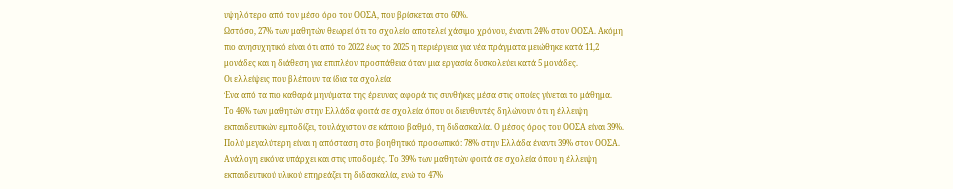υψηλότερο από τον μέσο όρο του ΟΟΣΑ, που βρίσκεται στο 60%.
Ωστόσο, 27% των μαθητών θεωρεί ότι το σχολείο αποτελεί χάσιμο χρόνου, έναντι 24% στον ΟΟΣΑ. Ακόμη πιο ανησυχητικό είναι ότι από το 2022 έως το 2025 η περιέργεια για νέα πράγματα μειώθηκε κατά 11,2 μονάδες και η διάθεση για επιπλέον προσπάθεια όταν μια εργασία δυσκολεύει κατά 5 μονάδες.
Οι ελλείψεις που βλέπουν τα ίδια τα σχολεία
Ένα από τα πιο καθαρά μηνύματα της έρευνας αφορά τις συνθήκες μέσα στις οποίες γίνεται το μάθημα.
Το 46% των μαθητών στην Ελλάδα φοιτά σε σχολεία όπου οι διευθυντές δηλώνουν ότι η έλλειψη εκπαιδευτικών εμποδίζει, τουλάχιστον σε κάποιο βαθμό, τη διδασκαλία. Ο μέσος όρος του ΟΟΣΑ είναι 39%. Πολύ μεγαλύτερη είναι η απόσταση στο βοηθητικό προσωπικό: 78% στην Ελλάδα έναντι 39% στον ΟΟΣΑ.
Ανάλογη εικόνα υπάρχει και στις υποδομές. Το 39% των μαθητών φοιτά σε σχολεία όπου η έλλειψη εκπαιδευτικού υλικού επηρεάζει τη διδασκαλία, ενώ το 47%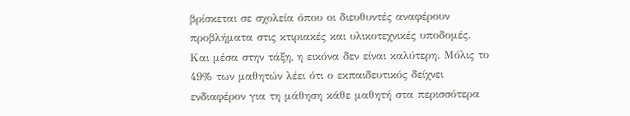βρίσκεται σε σχολεία όπου οι διευθυντές αναφέρουν προβλήματα στις κτιριακές και υλικοτεχνικές υποδομές.
Και μέσα στην τάξη, η εικόνα δεν είναι καλύτερη. Μόλις το 49% των μαθητών λέει ότι ο εκπαιδευτικός δείχνει ενδιαφέρον για τη μάθηση κάθε μαθητή στα περισσότερα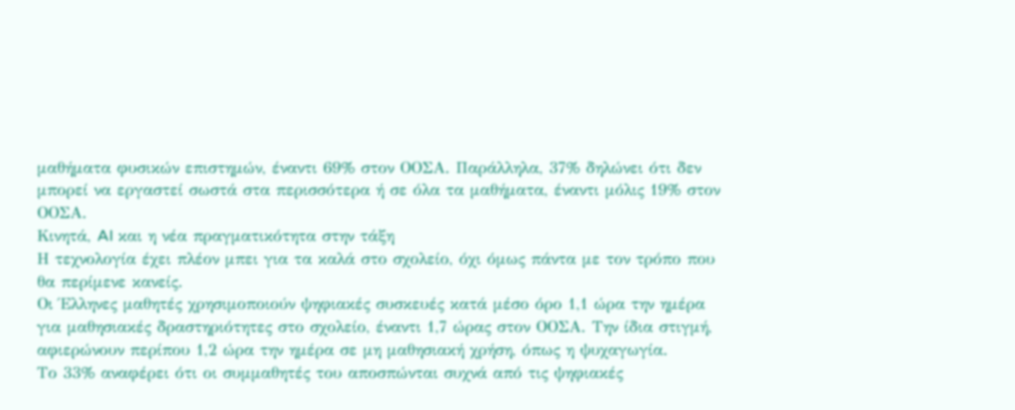μαθήματα φυσικών επιστημών, έναντι 69% στον ΟΟΣΑ. Παράλληλα, 37% δηλώνει ότι δεν μπορεί να εργαστεί σωστά στα περισσότερα ή σε όλα τα μαθήματα, έναντι μόλις 19% στον ΟΟΣΑ.
Κινητά, AI και η νέα πραγματικότητα στην τάξη
Η τεχνολογία έχει πλέον μπει για τα καλά στο σχολείο, όχι όμως πάντα με τον τρόπο που θα περίμενε κανείς.
Οι Έλληνες μαθητές χρησιμοποιούν ψηφιακές συσκευές κατά μέσο όρο 1,1 ώρα την ημέρα για μαθησιακές δραστηριότητες στο σχολείο, έναντι 1,7 ώρας στον ΟΟΣΑ. Την ίδια στιγμή, αφιερώνουν περίπου 1,2 ώρα την ημέρα σε μη μαθησιακή χρήση, όπως η ψυχαγωγία.
Το 33% αναφέρει ότι οι συμμαθητές του αποσπώνται συχνά από τις ψηφιακές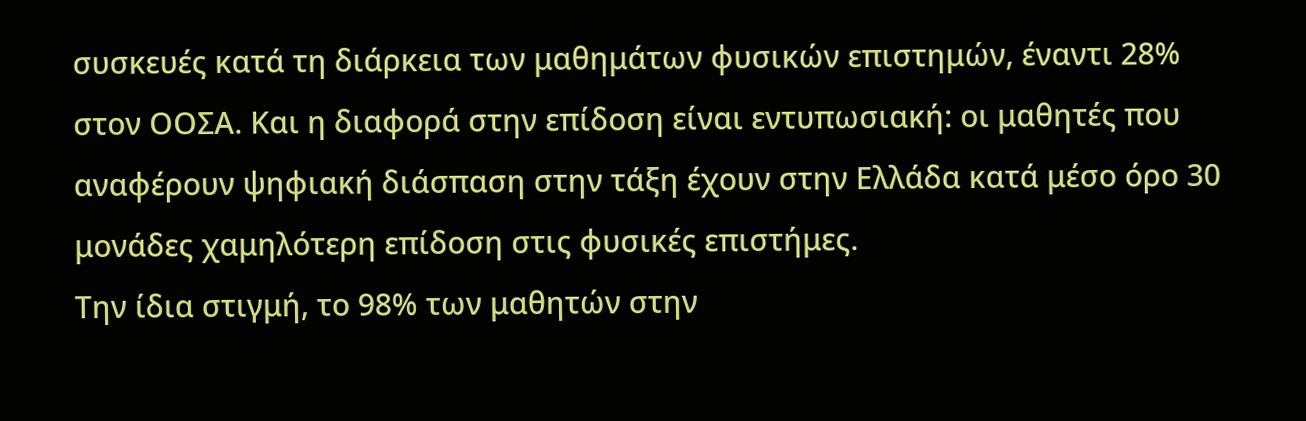συσκευές κατά τη διάρκεια των μαθημάτων φυσικών επιστημών, έναντι 28% στον ΟΟΣΑ. Και η διαφορά στην επίδοση είναι εντυπωσιακή: οι μαθητές που αναφέρουν ψηφιακή διάσπαση στην τάξη έχουν στην Ελλάδα κατά μέσο όρο 30 μονάδες χαμηλότερη επίδοση στις φυσικές επιστήμες.
Την ίδια στιγμή, το 98% των μαθητών στην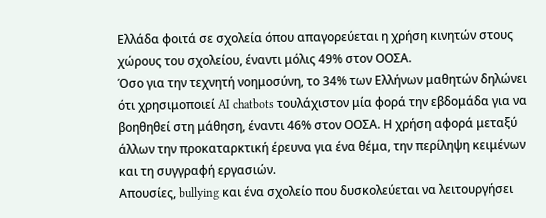Ελλάδα φοιτά σε σχολεία όπου απαγορεύεται η χρήση κινητών στους χώρους του σχολείου, έναντι μόλις 49% στον ΟΟΣΑ.
Όσο για την τεχνητή νοημοσύνη, το 34% των Ελλήνων μαθητών δηλώνει ότι χρησιμοποιεί AI chatbots τουλάχιστον μία φορά την εβδομάδα για να βοηθηθεί στη μάθηση, έναντι 46% στον ΟΟΣΑ. Η χρήση αφορά μεταξύ άλλων την προκαταρκτική έρευνα για ένα θέμα, την περίληψη κειμένων και τη συγγραφή εργασιών.
Απουσίες, bullying και ένα σχολείο που δυσκολεύεται να λειτουργήσει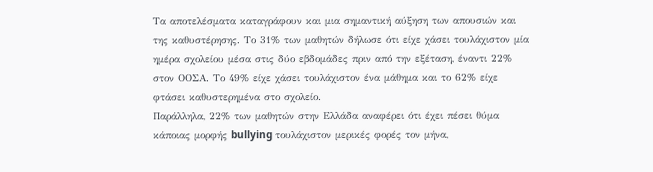Τα αποτελέσματα καταγράφουν και μια σημαντική αύξηση των απουσιών και της καθυστέρησης. Το 31% των μαθητών δήλωσε ότι είχε χάσει τουλάχιστον μία ημέρα σχολείου μέσα στις δύο εβδομάδες πριν από την εξέταση, έναντι 22% στον ΟΟΣΑ. Το 49% είχε χάσει τουλάχιστον ένα μάθημα και το 62% είχε φτάσει καθυστερημένα στο σχολείο.
Παράλληλα, 22% των μαθητών στην Ελλάδα αναφέρει ότι έχει πέσει θύμα κάποιας μορφής bullying τουλάχιστον μερικές φορές τον μήνα,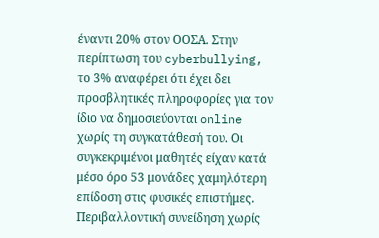έναντι 20% στον ΟΟΣΑ. Στην περίπτωση του cyberbullying, το 3% αναφέρει ότι έχει δει προσβλητικές πληροφορίες για τον ίδιο να δημοσιεύονται online χωρίς τη συγκατάθεσή του. Οι συγκεκριμένοι μαθητές είχαν κατά μέσο όρο 53 μονάδες χαμηλότερη επίδοση στις φυσικές επιστήμες.
Περιβαλλοντική συνείδηση χωρίς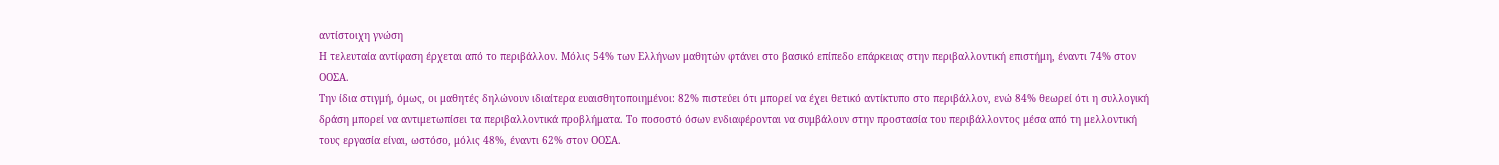αντίστοιχη γνώση
Η τελευταία αντίφαση έρχεται από το περιβάλλον. Μόλις 54% των Ελλήνων μαθητών φτάνει στο βασικό επίπεδο επάρκειας στην περιβαλλοντική επιστήμη, έναντι 74% στον ΟΟΣΑ.
Την ίδια στιγμή, όμως, οι μαθητές δηλώνουν ιδιαίτερα ευαισθητοποιημένοι: 82% πιστεύει ότι μπορεί να έχει θετικό αντίκτυπο στο περιβάλλον, ενώ 84% θεωρεί ότι η συλλογική δράση μπορεί να αντιμετωπίσει τα περιβαλλοντικά προβλήματα. Το ποσοστό όσων ενδιαφέρονται να συμβάλουν στην προστασία του περιβάλλοντος μέσα από τη μελλοντική τους εργασία είναι, ωστόσο, μόλις 48%, έναντι 62% στον ΟΟΣΑ.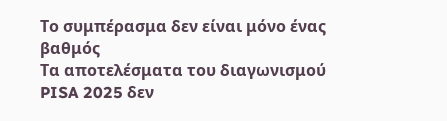Το συμπέρασμα δεν είναι μόνο ένας βαθμός
Τα αποτελέσματα του διαγωνισμού PISA 2025 δεν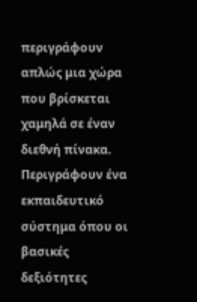περιγράφουν απλώς μια χώρα που βρίσκεται χαμηλά σε έναν διεθνή πίνακα. Περιγράφουν ένα εκπαιδευτικό σύστημα όπου οι βασικές δεξιότητες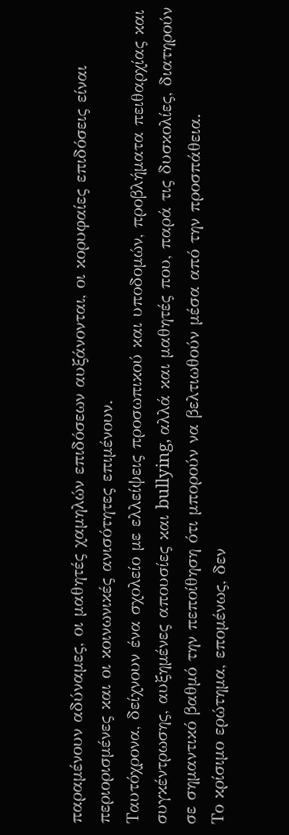παραμένουν αδύναμες, οι μαθητές χαμηλών επιδόσεων αυξάνονται, οι κορυφαίες επιδόσεις είναι περιορισμένες και οι κοινωνικές ανισότητες επιμένουν.
Ταυτόχρονα, δείχνουν ένα σχολείο με ελλείψεις προσωπικού και υποδομών, προβλήματα πειθαρχίας και συγκέντρωσης, αυξημένες απουσίες και bullying, αλλά και μαθητές που, παρά τις δυσκολίες, διατηρούν σε σημαντικό βαθμό την πεποίθηση ότι μπορούν να βελτιωθούν μέσα από την προσπάθεια.
Το κρίσιμο ερώτημα, επομένως, δεν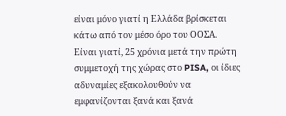είναι μόνο γιατί η Ελλάδα βρίσκεται κάτω από τον μέσο όρο του ΟΟΣΑ. Είναι γιατί, 25 χρόνια μετά την πρώτη συμμετοχή της χώρας στο PISA, οι ίδιες αδυναμίες εξακολουθούν να εμφανίζονται ξανά και ξανά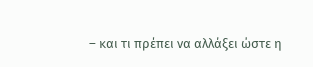– και τι πρέπει να αλλάξει ώστε η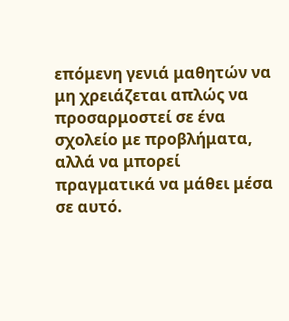επόμενη γενιά μαθητών να μη χρειάζεται απλώς να προσαρμοστεί σε ένα σχολείο με προβλήματα, αλλά να μπορεί πραγματικά να μάθει μέσα σε αυτό.